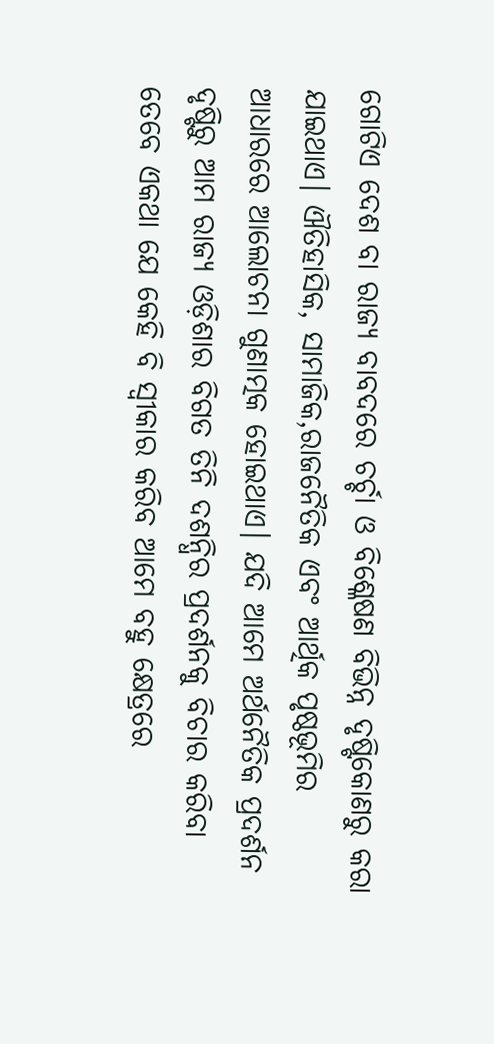ଗୋଟିଏ ଦେଶ ବା ରାଜ୍ୟ ବାବଦରେ ଚର୍ଚ୍ଚା ଓ ବିଶ୍ଳେଷଣ ବିଭିନ୍ନ ଦୃଷ୍ଟିକୋଣରୁ କରା ଯାଇଥାଏ। ଐତିହାସିକ, ସାମାଜିକ,ରାଜନୈତିକ ଏବଂ ଆର୍ଥିକ ପୃଷ୍ଠଭୂମିର ଆଧାରରେ ଆଲୋଚନା ଗୁଣାତ୍ମକ ହୋଇଥାଏ। ଯଦି ଆମେ ଅର୍ଥନୈତିକ ପ୍ରଦର୍ଶନ ଦୃଷ୍ଟିରୁ ଆମ ରାଜ୍ୟ ଓଡ଼ିଶାର ବିଗତ ତିନି ଦଶନ୍ଧିର ପ୍ରଦର୍ଶନକୁ ବିଚାର କରିବା ତେବେ ଏକଥା ଯେ କେହି ବି ସ୍ୱୀକାର କରିବ ଆମେ ବହୁ କ୍ଷେତ୍ରରେ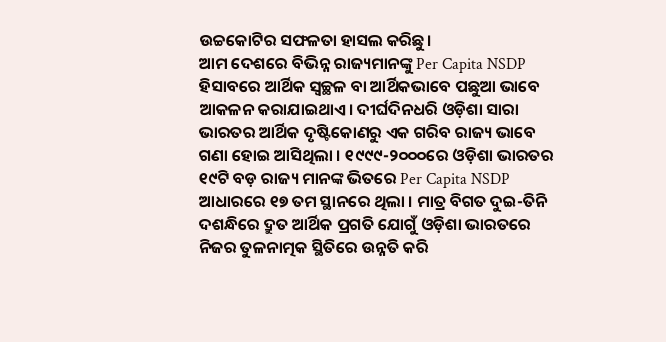ଉଚ୍ଚକୋଟିର ସଫଳତା ହାସଲ କରିଛୁ।
ଆମ ଦେଶରେ ବିଭିନ୍ନ ରାଜ୍ୟମାନଙ୍କୁ Per Capita NSDP ହିସାବରେ ଆର୍ଥିକ ସ୍ୱଚ୍ଛଳ ବା ଆର୍ଥିକଭାବେ ପଛୁଆ ଭାବେ ଆକଳନ କରାଯାଇଥାଏ। ଦୀର୍ଘଦିନଧରି ଓଡ଼ିଶା ସାରା ଭାରତର ଆର୍ଥିକ ଦୃଷ୍ଟିକୋଣରୁ ଏକ ଗରିବ ରାଜ୍ୟ ଭାବେ ଗଣା ହୋଇ ଆସିଥିଲା । ୧୯୯୯-୨୦୦୦ରେ ଓଡ଼ିଶା ଭାରତର ୧୯ଟି ବଡ଼ ରାଜ୍ୟ ମାନଙ୍କ ଭିତରେ Per Capita NSDP ଆଧାରରେ ୧୭ ତମ ସ୍ଥାନରେ ଥିଲା । ମାତ୍ର ବିଗତ ଦୁଇ-ତିନି ଦଶନ୍ଧିରେ ଦ୍ରୁତ ଆର୍ଥିକ ପ୍ରଗତି ଯୋଗୁଁ ଓଡ଼ିଶା ଭାରତରେ ନିଜର ତୁଳନାତ୍ମକ ସ୍ଥିତିରେ ଉନ୍ନତି କରି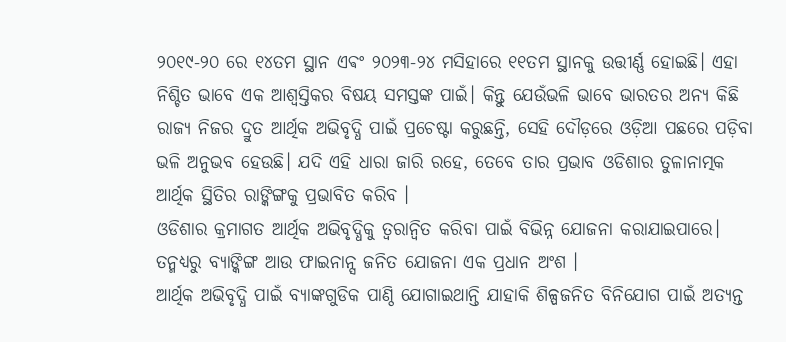୨୦୧୯-୨୦ ରେ ୧୪ତମ ସ୍ଥାନ ଏଵଂ ୨୦୨୩-୨୪ ମସିହାରେ ୧୧ତମ ସ୍ଥାନକୁ ଉତ୍ତୀର୍ଣ୍ଣ ହୋଇଛି। ଏହା ନିଶ୍ଚିତ ଭାବେ ଏକ ଆଶ୍ବସ୍ତିକର ବିଷୟ ସମସ୍ତଙ୍କ ପାଇଁ। କିନ୍ତୁ ଯେଉଁଭଳି ଭାବେ ଭାରତର ଅନ୍ୟ କିଛି ରାଜ୍ୟ ନିଜର ଦ୍ରୁତ ଆର୍ଥିକ ଅଭିବୃଦ୍ଧି ପାଇଁ ପ୍ରଚେଷ୍ଟା କରୁଛନ୍ତି, ସେହି ଦୌଡ଼ରେ ଓଡ଼ିଆ ପଛରେ ପଡ଼ିବା ଭଳି ଅନୁଭବ ହେଉଛି। ଯଦି ଏହି ଧାରା ଜାରି ରହେ, ତେବେ ତାର ପ୍ରଭାବ ଓଡିଶାର ତୁଳାନାତ୍ମକ ଆର୍ଥିକ ସ୍ଥିତିର ରାଙ୍କିଙ୍ଗକୁ ପ୍ରଭାବିତ କରିବ ।
ଓଡିଶାର କ୍ରମାଗତ ଆର୍ଥିକ ଅଭିବୃଦ୍ଧିକୁ ତ୍ୱରାନ୍ୱିତ କରିବା ପାଇଁ ବିଭିନ୍ନ ଯୋଜନା କରାଯାଇପାରେ। ତନ୍ମଧ୍ୟରୁ ବ୍ୟାଙ୍କିଙ୍ଗ ଆଉ ଫାଇନାନ୍ସ ଜନିତ ଯୋଜନା ଏକ ପ୍ରଧାନ ଅଂଶ ।
ଆର୍ଥିକ ଅଭିବୃଦ୍ଧି ପାଇଁ ବ୍ୟାଙ୍କଗୁଡିକ ପାଣ୍ଠି ଯୋଗାଇଥାନ୍ତି ଯାହାକି ଶିଳ୍ପଜନିତ ବିନିଯୋଗ ପାଇଁ ଅତ୍ୟନ୍ତ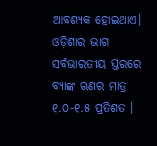ଆବଶ୍ୟକ ହୋଇଥାଏ। ଓଡ଼ିଶାର ଭାଗ ସର୍ବଭାରତୀୟ ସ୍ତରରେ ବ୍ୟାଙ୍କ ଋଣର ମାତ୍ର ୧.୦-୧.୫ ପ୍ରତିଶତ ।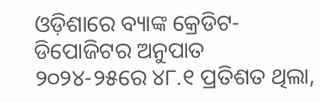ଓଡ଼ିଶାରେ ବ୍ୟାଙ୍କ କ୍ରେଡିଟ-ଡିପୋଜିଟର ଅନୁପାତ ୨୦୨୪-୨୫ରେ ୪୮.୧ ପ୍ରତିଶତ ଥିଲା,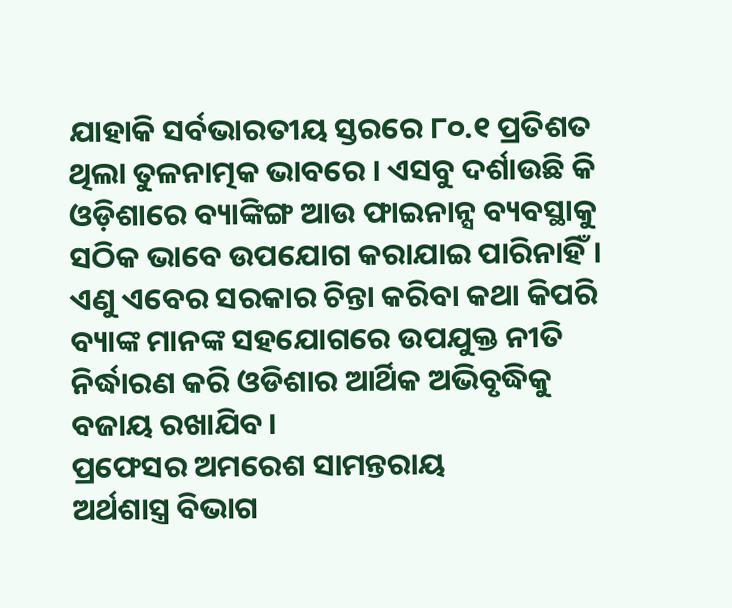ଯାହାକି ସର୍ବଭାରତୀୟ ସ୍ତରରେ ୮୦.୧ ପ୍ରତିଶତ ଥିଲା ତୁଳନାତ୍ମକ ଭାବରେ । ଏସବୁ ଦର୍ଶାଉଛି କି ଓଡ଼ିଶାରେ ବ୍ୟାଙ୍କିଙ୍ଗ ଆଉ ଫାଇନାନ୍ସ ବ୍ୟବସ୍ଥାକୁ ସଠିକ ଭାବେ ଉପଯୋଗ କରାଯାଇ ପାରିନାହିଁ। ଏଣୁ ଏବେର ସରକାର ଚିନ୍ତା କରିବା କଥା କିପରି ବ୍ୟାଙ୍କ ମାନଙ୍କ ସହଯୋଗରେ ଉପଯୁକ୍ତ ନୀତି ନିର୍ଦ୍ଧାରଣ କରି ଓଡିଶାର ଆର୍ଥିକ ଅଭିବୃଦ୍ଧିକୁ ବଜାୟ ରଖାଯିବ।
ପ୍ରଫେସର ଅମରେଶ ସାମନ୍ତରାୟ
ଅର୍ଥଶାସ୍ତ୍ର ବିଭାଗ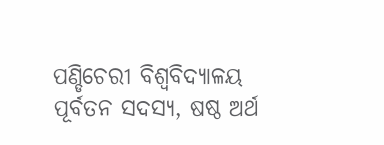ପଣ୍ଡିଚେରୀ ବିଶ୍ୱବିଦ୍ୟାଳୟ
ପୂର୍ବତନ ସଦସ୍ୟ, ଷଷ୍ଠ ଅର୍ଥ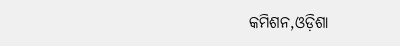କମିଶନ,ଓଡ଼ିଶା